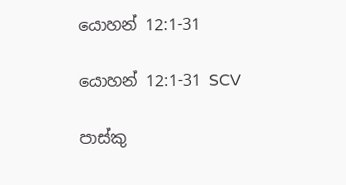යොහන් 12:1-31

යොහන් 12:1-31 SCV

පාස්කු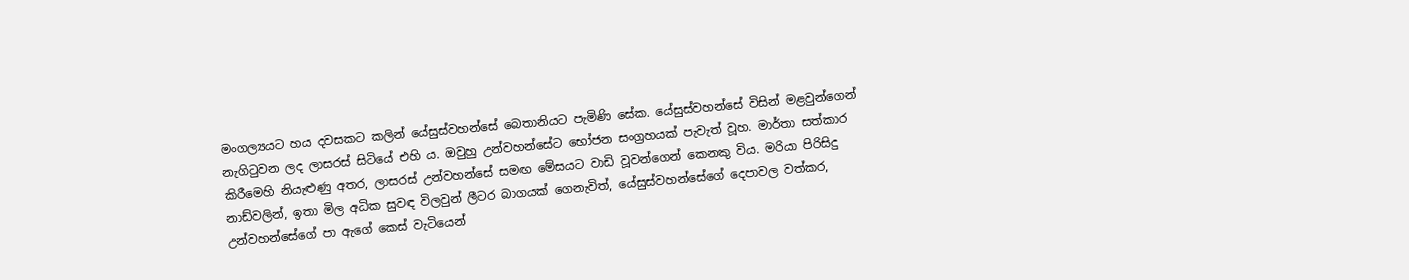මංගල්‍යයට හය දවසකට කලින් යේසුස්වහන්සේ බෙතානියට පැමිණි සේක. යේසුස්වහන්සේ විසින් මළවුන්ගෙන් නැගිටුවන ලද ලාසරස් සිටියේ එහි ය. ඔවුහු උන්වහන්සේට භෝජන සංග්‍රහයක් පැවැත් වූහ. මාර්තා සත්කාර කිරීමෙහි නියැළුණු අතර, ලාසරස් උන්වහන්සේ සමඟ මේසයට වාඩි වූවන්ගෙන් කෙනකු විය. මරියා පිරිසිදු නාඩ්වලින්, ඉතා මිල අධික සුවඳ විලවුන් ලීටර බාගයක් ගෙනැවිත්, යේසුස්වහන්සේගේ දෙපාවල වත්කර, උන්වහන්සේගේ පා ඇගේ කෙස් වැටියෙන්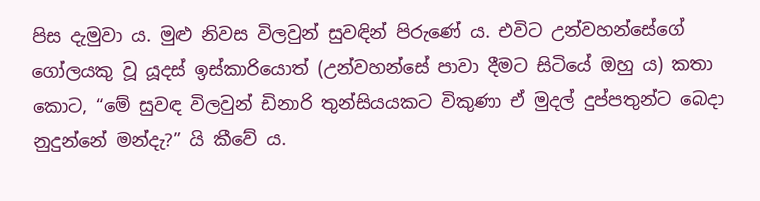පිස දැමුවා ය. මුළු නිවස විලවුන් සුවඳින් පිරුණේ ය. එවිට උන්වහන්සේගේ ගෝලයකු වූ යූදස් ඉස්කාරියොත් (උන්වහන්සේ පාවා දීමට සිටියේ ඔහු ය) කතා කොට, “මේ සුවඳ විලවුන් ඩිනාරි තුන්සියයකට විකුණා ඒ මුදල් දුප්පතුන්ට බෙදා නුදුන්නේ මන්දැ?” යි කීවේ ය.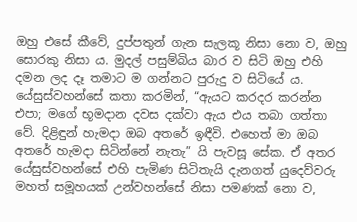ඔහු එසේ කීවේ, දුප්පතුන් ගැන සැලකූ නිසා නො ව, ඔහු සොරකු නිසා ය. මුදල් පසුම්බිය බාර ව සිටි ඔහු එහි දමන ලද දෑ තමාට ම ගන්නට පුරුදු ව සිටියේ ය. යේසුස්වහන්සේ කතා කරමින්, “ඇයට කරදර කරන්න එපා; මගේ භූමදාන දවස දක්වා ඇය එය තබා ගත්තා වේ. දිළිඳුන් හැමදා ඔබ අතරේ ඉඳීවි. එහෙත් මා ඔබ අතරේ හැමදා සිටින්නේ නැතැ” යි පැවසූ සේක. ඒ අතර යේසුස්වහන්සේ එහි පැමිණ සිටිතැයි දැනගත් යුදෙව්වරු මහත් සමූහයක් උන්වහන්සේ නිසා පමණක් නො ව,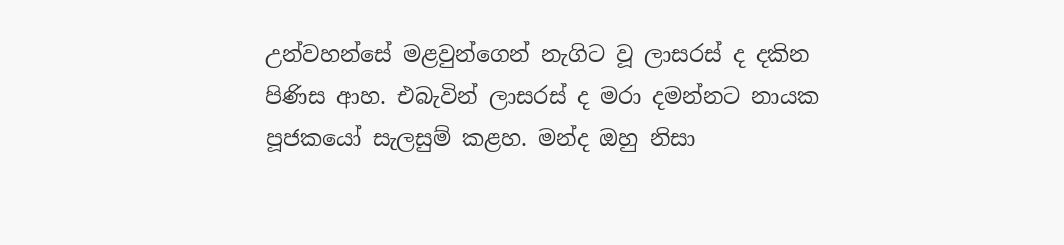උන්වහන්සේ මළවුන්ගෙන් නැගිට වූ ලාසරස් ද දකින පිණිස ආහ. එබැවින් ලාසරස් ද මරා දමන්නට නායක පූජකයෝ සැලසුම් කළහ. මන්ද ඔහු නිසා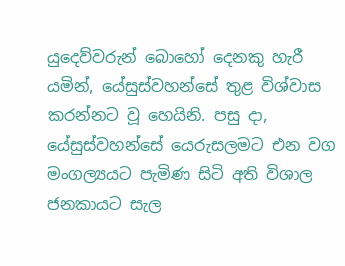යුදෙව්වරුන් බොහෝ දෙනකු හැරී යමින්, යේසුස්වහන්සේ තුළ විශ්වාස කරන්නට වූ හෙයිනි. පසු දා, යේසුස්වහන්සේ යෙරුසලමට එන වග මංගල්‍යයට පැමිණ සිටි අති විශාල ජනකායට සැල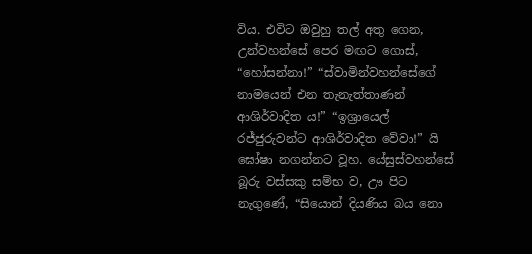විය. එවිට ඔවුහු තල් අතු ගෙන, උන්වහන්සේ පෙර මඟට ගොස්, “හෝසන්නා!” “ස්වාමින්වහන්සේගේ නාමයෙන් එන තැනැත්තාණන් ආශිර්වාදිත ය!” “ඉශ්‍රායෙල් රජ්ජුරුවන්ට ආශිර්වාදිත වේවා!” යි ඝෝෂා නගන්නට වූහ. යේසුස්වහන්සේ බූරු වස්සකු සම්භ ව, ඌ පිට නැගුණේ, “සියොන් දියණිය බය නො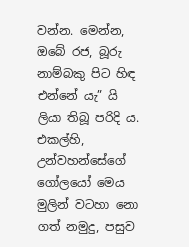වන්න. මෙන්න, ඔබේ රජ, බූරු නාම්බකු පිට හිඳ එන්නේ යැ” යි ලියා තිබූ පරිදි ය. එකල්හි, උන්වහන්සේගේ ගෝලයෝ මෙය මුලින් වටහා නො ගත් නමුදු, පසුව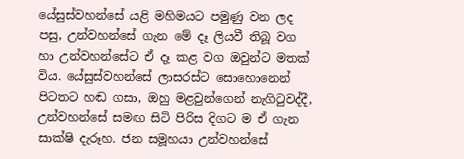යේසුස්වහන්සේ යළි මහිමයට පමුණු වන ලද පසු, උන්වහන්සේ ගැන මේ දෑ ලියවී තිබූ වග හා උන්වහන්සේට ඒ දෑ කළ වග ඔවුන්ට මතක් විය. යේසුස්වහන්සේ ලාසරස්ට සොහොනෙන් පිටතට හඬ ගසා, ඔහු මළවුන්ගෙන් නැගිටුවද්දී, උන්වහන්සේ සමඟ සිටි පිරිස දිගට ම ඒ ගැන සාක්ෂි දැරූහ. ජන සමූහයා උන්වහන්සේ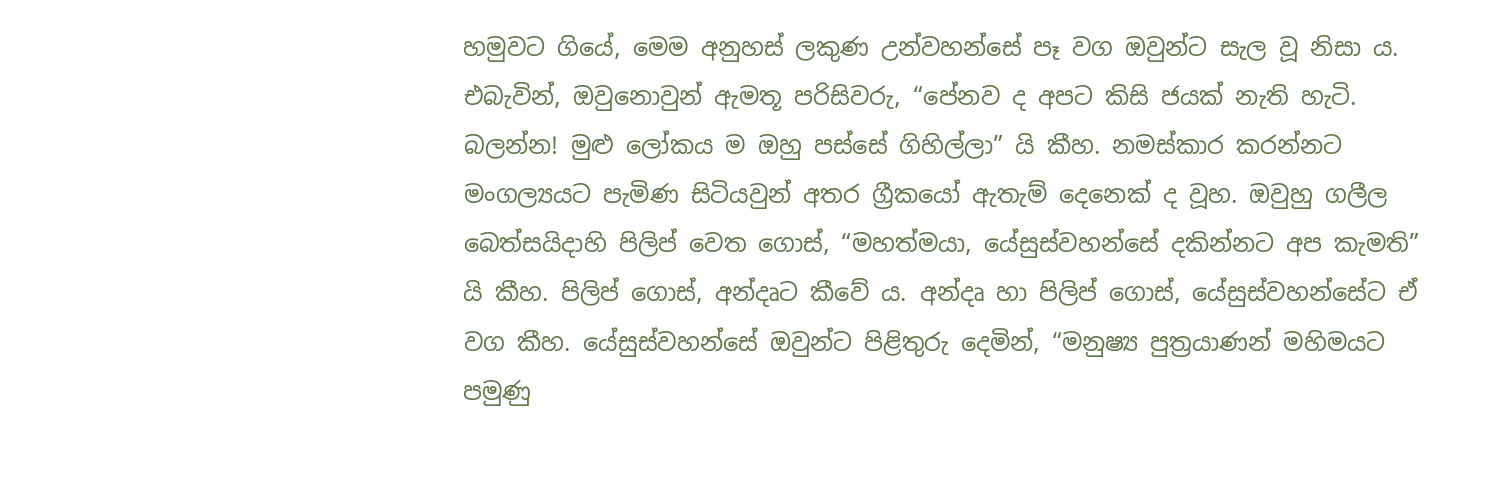හමුවට ගියේ, මෙම අනුහස් ලකුණ උන්වහන්සේ පෑ වග ඔවුන්ට සැල වූ නිසා ය. එබැවින්, ඔවුනොවුන් ඇමතූ පරිසිවරු, “පේනව ද අපට කිසි ජයක් නැති හැටි. බලන්න! මුළු ලෝකය ම ඔහු පස්සේ ගිහිල්ලා” යි කීහ. නමස්කාර කරන්නට මංගල්‍යයට පැමිණ සිටියවුන් අතර ග්‍රීකයෝ ඇතැම් දෙනෙක් ද වූහ. ඔවුහු ගලීල බෙත්සයිදාහි පිලිප් වෙත ගොස්, “මහත්මයා, යේසුස්වහන්සේ දකින්නට අප කැමති” යි කීහ. පිලිප් ගොස්, අන්දෘට කීවේ ය. අන්දෘ හා පිලිප් ගොස්, යේසුස්වහන්සේට ඒ වග කීහ. යේසුස්වහන්සේ ඔවුන්ට පිළිතුරු දෙමින්, “මනුෂ්‍ය පුත්‍රයාණන් මහිමයට පමුණු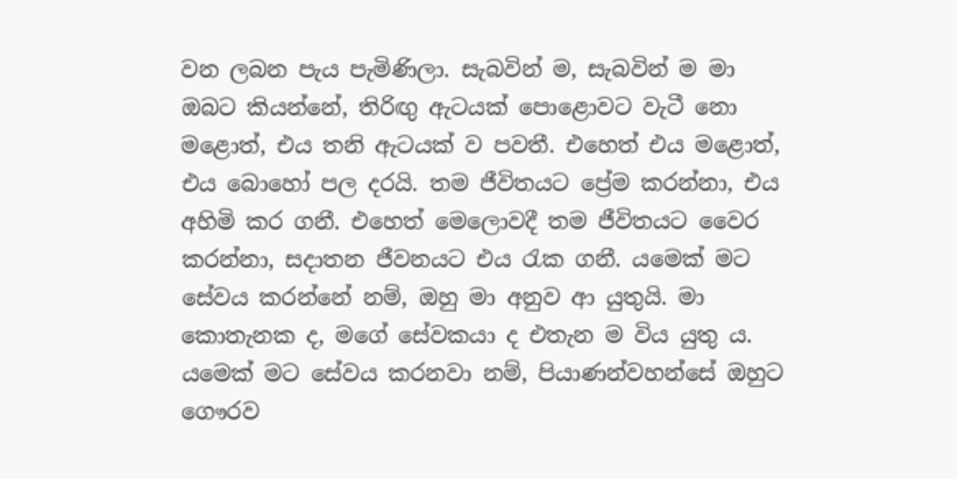වන ලබන පැය පැමිණිලා. සැබවින් ම, සැබවින් ම මා ඔබට කියන්නේ, තිරිඟු ඇටයක් පොළොවට වැටී නො මළොත්, එය තනි ඇටයක් ව පවතී. එහෙත් එය මළොත්, එය බොහෝ පල දරයි. තම ජීවිතයට ප්‍රේම කරන්නා, එය අහිමි කර ගනී. එහෙත් මෙලොවදී තම ජීවිතයට වෛර කරන්නා, සදාතන ජීවනයට එය රැක ගනී. යමෙක් මට සේවය කරන්නේ නම්, ඔහු මා අනුව ආ යුතුයි. මා කොතැනක ද, මගේ සේවකයා ද එතැන ම විය යුතු ය. යමෙක් මට සේවය කරනවා නම්, පියාණන්වහන්සේ ඔහුට ගෞරව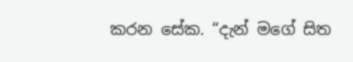කරන සේක. “දැන් මගේ සිත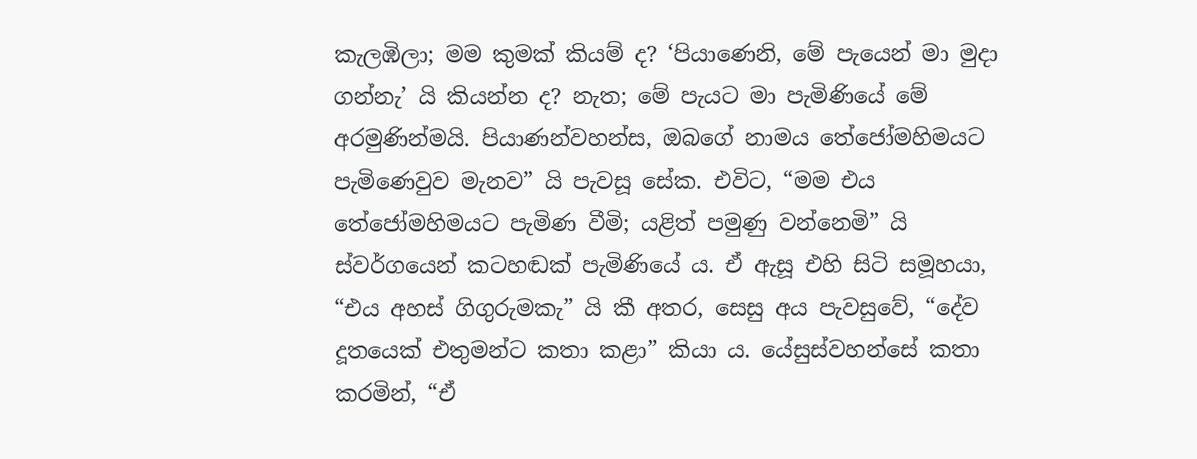කැලඹිලා; මම කුමක් කියම් ද? ‘පියාණෙනි, මේ පැයෙන් මා මුදා ගන්නැ’ යි කියන්න ද? නැත; මේ පැයට මා පැමිණියේ මේ අරමුණින්මයි. පියාණන්වහන්ස, ඔබගේ නාමය තේජෝමහිමයට පැමිණෙවුව මැනව” යි පැවසූ සේක. එවිට, “මම එය තේජෝමහිමයට පැමිණ වීමි; යළිත් පමුණු වන්නෙමි” යි ස්වර්ගයෙන් කටහඬක් පැමිණියේ ය. ඒ ඇසූ එහි සිටි සමූහයා, “එය අහස් ගිගුරුමකැ” යි කී අතර, සෙසු අය පැවසුවේ, “දේව දූතයෙක් එතුමන්ට කතා කළා” කියා ය. යේසුස්වහන්සේ කතා කරමින්, “ඒ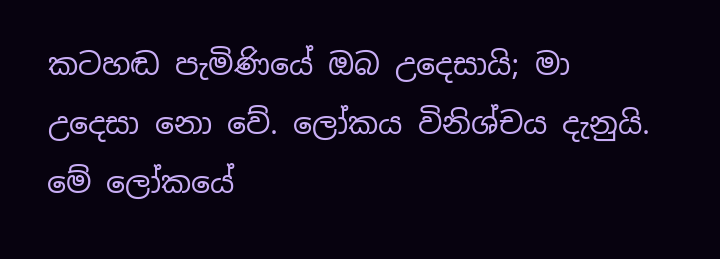කටහඬ පැමිණියේ ඔබ උදෙසායි; මා උදෙසා නො වේ. ලෝකය විනිශ්චය දැනුයි. මේ ලෝකයේ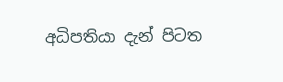අධිපතියා දැන් පිටත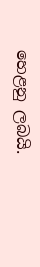හෙළනු ලබයි.